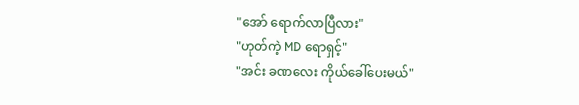"အော် ရောက်လာပြီလား"
"ဟုတ်ကဲ့ MD ရောရှင့်"
"အင်း ခဏလေး ကိုယ်ခေါ်ပေးမယ်"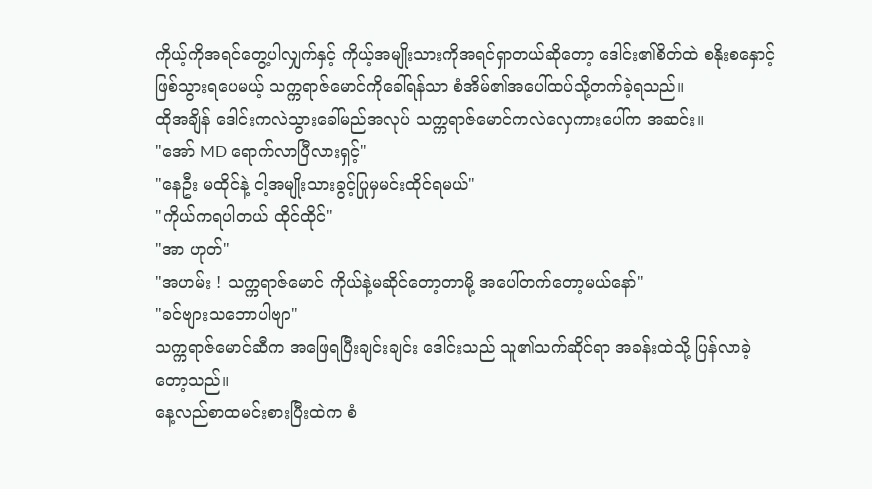ကိုယ့်ကိုအရင်တွေ့ပါလျှက်နှင့် ကိုယ့်အမျိုးသားကိုအရင်ရှာတယ်ဆိုတော့ ဒေါင်း၏စိတ်ထဲ စနိုးစနှောင့်ဖြစ်သွားရပေမယ့် သက္ကရာဇ်မောင်ကိုခေါ်ရန်သာ စံအိမ်၏အပေါ်ထပ်သို့တက်ခဲ့ရသည်။
ထိုအချိန် ဒေါင်းကလဲသွားခေါ်မည်အလုပ် သက္ကရာဇ်မောင်ကလဲလှေကားပေါ်က အဆင်း။
"အော် MD ရောက်လာပြီလားရှင့်"
"နေဦး မထိုင်နဲ့ ငါ့အမျိုးသားခွင့်ပြုမှမင်းထိုင်ရမယ်"
"ကိုယ်ကရပါတယ် ထိုင်ထိုင်"
"အာ ဟုတ်"
"အဟမ်း ! သက္ကရာဇ်မောင် ကိုယ်နဲ့မဆိုင်တော့တာမို့ အပေါ်တက်တော့မယ်နော်"
"ခင်ဗျားသဘောပါဗျာ"
သက္ကရာဇ်မောင်ဆီက အဖြေရပြီးချင်းချင်း ဒေါင်းသည် သူ၏သက်ဆိုင်ရာ အခန်းထဲသို့ ပြန်လာခဲ့တော့သည်။
နေ့လည်စာထမင်းစားပြီးထဲက စံ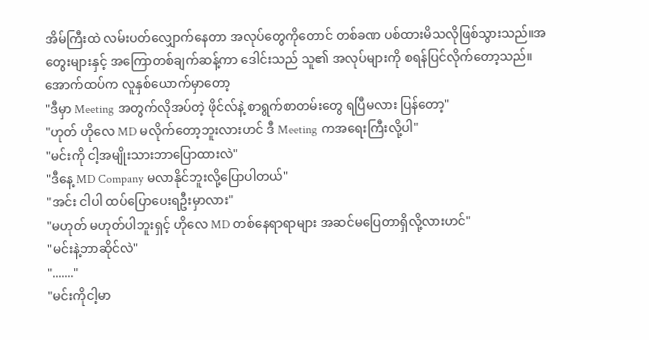အိမ်ကြီးထဲ လမ်းပတ်လျှောက်နေတာ အလုပ်တွေကိုတောင် တစ်ခဏ ပစ်ထားမိသလိုဖြစ်သွားသည်။အတွေးများနှင့် အကြောတစ်ချက်ဆန့်ကာ ဒေါင်းသည် သူ၏ အလုပ်များကို စရန်ပြင်လိုက်တော့သည်။
အောက်ထပ်က လူနှစ်ယောက်မှာတော့
"ဒီမှာ Meeting အတွက်လိုအပ်တဲ့ ဖိုင်လ်နဲ့ စာရွက်စာတမ်းတွေ ရပြီမလား ပြန်တော့"
"ဟုတ် ဟိုလေ MD မလိုက်တော့ဘူးလားဟင် ဒီ Meeting ကအရေးကြီးလို့ပါ"
"မင်းကို ငါ့အမျိုးသားဘာပြောထားလဲ"
"ဒီနေ့ MD Company မလာနိုင်ဘူးလို့ပြောပါတယ်"
"အင်း ငါပါ ထပ်ပြောပေးရဦးမှာလား"
"မဟုတ် မဟုတ်ပါဘူးရှင့် ဟိုလေ MD တစ်နေရာရာများ အဆင်မပြေတာရှိလို့လားဟင်"
"မင်းနဲ့ဘာဆိုင်လဲ"
"......."
"မင်းကိုငါ့မာ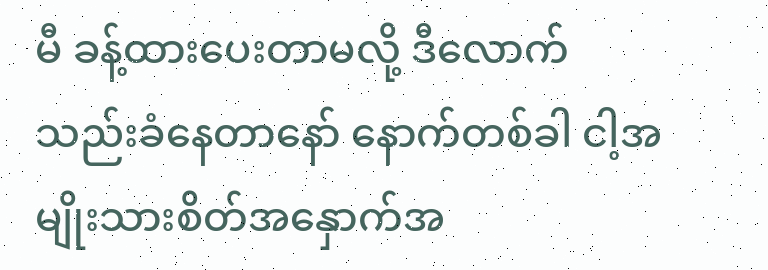မီ ခန့်ထားပေးတာမလို့ ဒီလောက်သည်းခံနေတာနော် နောက်တစ်ခါ ငါ့အမျိုးသားစိတ်အနှောက်အ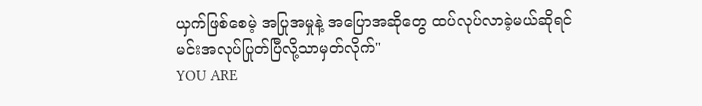ယှက်ဖြစ်စေမဲ့ အပြုအမှုနဲ့ အပြောအဆိုတွေ ထပ်လုပ်လာခဲ့မယ်ဆိုရင် မင်းအလုပ်ပြုတ်ပြီလို့သာမှတ်လိုက်"
YOU ARE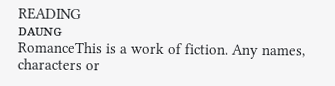READING
ᴅᴀᴜɴɢ
RomanceThis is a work of fiction. Any names, characters or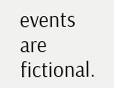events are fictional.